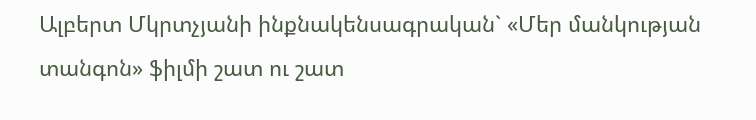Ալբերտ Մկրտչյանի ինքնակենսագրական` «Մեր մանկության տանգոն» ֆիլմի շատ ու շատ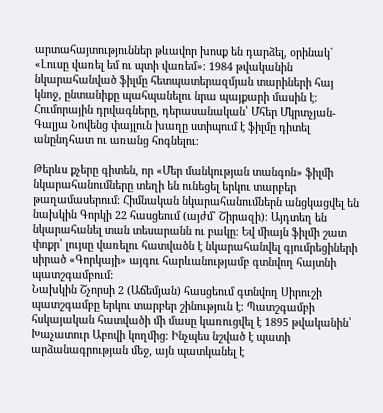արտահայտություններ թևավոր խոսք են դարձել, օրինակ` «Լուսը վառել եմ ու պտի վառեմ»։ 1984 թվականին նկարահանված ֆիլմը հետպատերազմյան տարիների հայ կնոջ, ընտանիքը պահպանելու նրա պայքարի մասին է։ Հումորային դրվագները, դերասանական՝ Մհեր Մկրտչյան-Գալյա Նովենց փայլուն խաղը ստիպում է ֆիլմը դիտել անընդհատ ու առանց հոգնելու։

Թերևս քչերը գիտեն, որ «Մեր մանկության տանգոն» ֆիլմի նկարահանումները տեղի են ունեցել երկու տարբեր թաղամասերում։ Հիմնական նկարահանումներն անցկացվել են նախկին Գորկի 22 հասցեում (այժմ` Շիրազի)։ Այդտեղ են նկարահանել տան տեսարանն ու բակը։ Եվ միայն ֆիլմի շատ փոքր՝ լույսը վառելու հատվածն է նկարահանվել գյումրեցիների սիրած «Գորկայի» այգու հարևանությամբ գտնվող հայտնի պատշգամբում:
Նախկին Շչորսի 2 (Աճեմյան) հասցեում գտնվող Սիրուշի պատշգամբը երկու տարբեր շինություն է։ Պատշգամբի հսկայական հատվածի մի մասը կառուցվել է 1895 թվականին՝ Խաչատուր Աբովի կողմից։ Ինչպես նշված է պատի արձանագրության մեջ, այն պատկանել է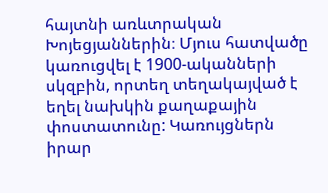հայտնի առևտրական Խոյեցյաններին։ Մյուս հատվածը կառուցվել է 1900-ականների սկզբին, որտեղ տեղակայված է եղել նախկին քաղաքային փոստատունը: Կառույցներն իրար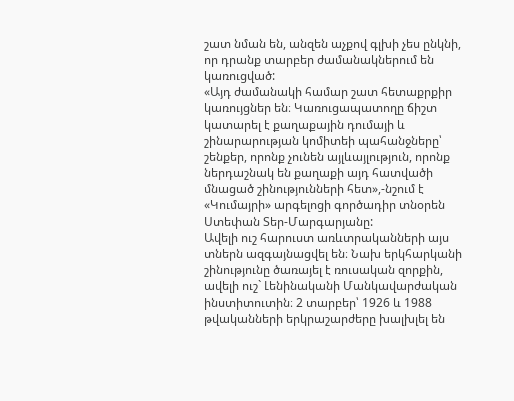շատ նման են, անզեն աչքով գլխի չես ընկնի, որ դրանք տարբեր ժամանակներում են կառուցված:
«Այդ ժամանակի համար շատ հետաքրքիր կառույցներ են։ Կառուցապատողը ճիշտ կատարել է քաղաքային դումայի և շինարարության կոմիտեի պահանջները՝ շենքեր, որոնք չունեն այլևայլություն, որոնք ներդաշնակ են քաղաքի այդ հատվածի մնացած շինությունների հետ»,-նշում է «Կումայրի» արգելոցի գործադիր տնօրեն Ստեփան Տեր-Մարգարյանը:
Ավելի ուշ հարուստ առևտրականների այս տներն ազգայնացվել են։ Նախ երկհարկանի շինությունը ծառայել է ռուսական զորքին, ավելի ուշ` Լենինականի Մանկավարժական ինստիտուտին։ 2 տարբեր՝ 1926 և 1988 թվականների երկրաշարժերը խալխլել են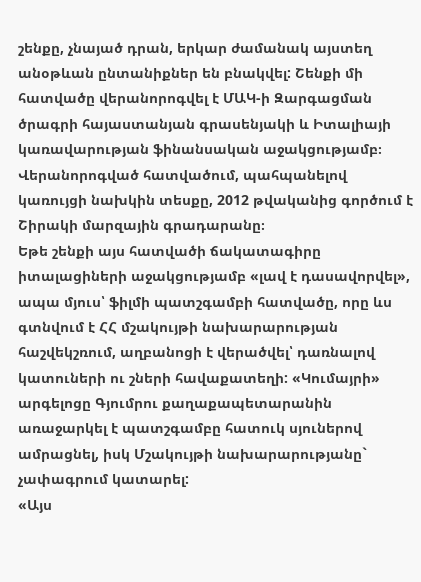շենքը, չնայած դրան, երկար ժամանակ այստեղ անօթևան ընտանիքներ են բնակվել: Շենքի մի հատվածը վերանորոգվել է ՄԱԿ-ի Զարգացման ծրագրի հայաստանյան գրասենյակի և Իտալիայի կառավարության ֆինանսական աջակցությամբ։ Վերանորոգված հատվածում, պահպանելով կառույցի նախկին տեսքը, 2012 թվականից գործում է Շիրակի մարզային գրադարանը։
Եթե շենքի այս հատվածի ճակատագիրը իտալացիների աջակցությամբ «լավ է դասավորվել», ապա մյուս՝ ֆիլմի պատշգամբի հատվածը, որը ևս գտնվում է ՀՀ մշակույթի նախարարության հաշվեկշռում, աղբանոցի է վերածվել՝ դառնալով կատուների ու շների հավաքատեղի: «Կումայրի» արգելոցը Գյումրու քաղաքապետարանին առաջարկել է պատշգամբը հատուկ սյուներով ամրացնել, իսկ Մշակույթի նախարարությանը` չափագրում կատարել:
«Այս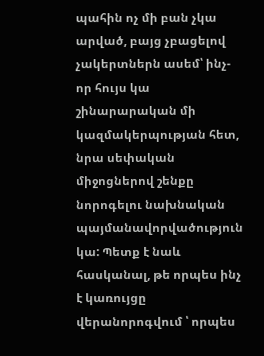պահին ոչ մի բան չկա արված, բայց չբացելով չակերտներն ասեմ՝ ինչ-որ հույս կա շինարարական մի կազմակերպության հետ, նրա սեփական միջոցներով շենքը նորոգելու նախնական պայմանավորվածություն կա: Պետք է նաև հասկանալ, թե որպես ինչ է կառույցը վերանորոգվում ՝ որպես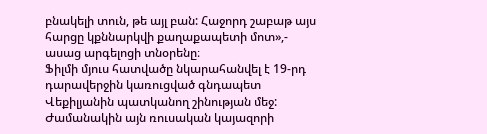բնակելի տուն, թե այլ բան: Հաջորդ շաբաթ այս հարցը կքննարկվի քաղաքապետի մոտ»,- ասաց արգելոցի տնօրենը։
Ֆիլմի մյուս հատվածը նկարահանվել է 19-րդ դարավերջին կառուցված գնդապետ Վեքիլյանին պատկանող շինության մեջ: Ժամանակին այն ռուսական կայազորի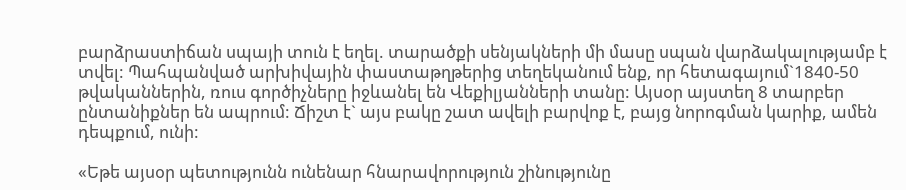բարձրաստիճան սպայի տուն է եղել. տարածքի սենյակների մի մասը սպան վարձակալությամբ է տվել: Պահպանված արխիվային փաստաթղթերից տեղեկանում ենք, որ հետագայում`1840-50 թվականներին, ռուս գործիչները իջևանել են Վեքիլյանների տանը: Այսօր այստեղ 8 տարբեր ընտանիքներ են ապրում: Ճիշտ է` այս բակը շատ ավելի բարվոք է, բայց նորոգման կարիք, ամեն դեպքում, ունի:

«Եթե այսօր պետությունն ունենար հնարավորություն շինությունը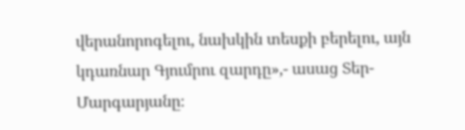վերանորոգելու, նախկին տեսքի բերելու, այն կդառնար Գյումրու զարդը»,- ասաց Տեր-Մարգարյանը։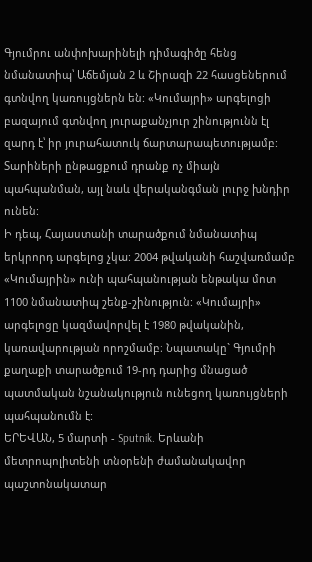Գյումրու անփոխարինելի դիմագիծը հենց նմանատիպ՝ Աճեմյան 2 և Շիրազի 22 հասցեներում գտնվող կառույցներն են: «Կումայրի» արգելոցի բազայում գտնվող յուրաքանչյուր շինությունն էլ զարդ է՝ իր յուրահատուկ ճարտարապետությամբ: Տարիների ընթացքում դրանք ոչ միայն պահպանման, այլ նաև վերականգման լուրջ խնդիր ունեն:
Ի դեպ, Հայաստանի տարածքում նմանատիպ երկրորդ արգելոց չկա: 2004 թվականի հաշվառմամբ «Կումայրին» ունի պահպանության ենթակա մոտ 1100 նմանատիպ շենք-շինություն: «Կումայրի» արգելոցը կազմավորվել է 1980 թվականին, կառավարության որոշմամբ։ Նպատակը` Գյումրի քաղաքի տարածքում 19-րդ դարից մնացած պատմական նշանակություն ունեցող կառույցների պահպանումն է:
ԵՐԵՎԱՆ, 5 մարտի - Sputnik. Երևանի մետրոպոլիտենի տնօրենի ժամանակավոր պաշտոնակատար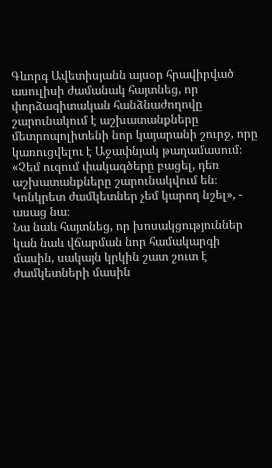Գևորգ Ավետիսյանն այսօր հրավիրված ասուլիսի ժամանակ հայտնեց, որ փորձագիտական հանձնաժողովը շարունակում է աշխատանքները մետրոպոլիտենի նոր կայարանի շուրջ, որը կառուցվելու է Աջափնյակ թաղամասում։
«Չեմ ուզում փակագծերը բացել, դեռ աշխատանքները շարունակվում են։ Կոնկրետ ժամկետներ չեմ կարող նշել», - ասաց նա։
Նա նաև հայտնեց, որ խոսակցություններ կան նաև վճարման նոր համակարգի մասին, սակայն կրկին շատ շուտ է ժամկետների մասին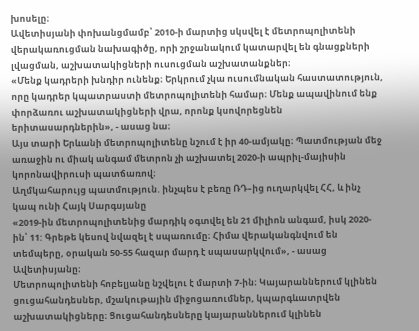խոսելը։
Ավետիսյանի փոխանցմամբ՝ 2010-ի մարտից սկսվել է մետրոպոլիտենի վերակառուցման նախագիծը, որի շրջանակում կատարվել են գնացքների լվացման, աշխատակիցների ուսուցման աշխատանքներ։
«Մենք կադրերի խնդիր ունենք։ Երկրում չկա ուսումնական հաստատություն, որը կադրեր կպատրաստի մետրոպոլիտենի համար։ Մենք ապավինում ենք փորձառու աշխատակիցների վրա, որոնք կսովորեցնեն երիտասարդներին», - ասաց նա։
Այս տարի Երևանի մետրոպոլիտենը նշում է իր 40-ամյակը։ Պատմության մեջ առաջին ու միակ անգամ մետրոն չի աշխատել 2020-ի ապրիլ-մայիսին կորոնավիրուսի պատճառով։
Աղմկահարույց պատմություն. ինչպես է բեռը ՌԴ–ից ուղարկվել ՀՀ, և ինչ կապ ունի Հայկ Սարգսյանը
«2019-ին մետրոպոլիտենից մարդիկ օգտվել են 21 միլիոն անգամ, իսկ 2020-ին՝ 11: Գրեթե կեսով նվազել է սպառումը։ Հիմա վերականգնվում են տեմպերը, օրական 50-55 հազար մարդ է սպասարկվում», - ասաց Ավետիսյանը։
Մետրոպոլիտենի հոբելյանը նշվելու է մարտի 7-ին։ Կայարաններում կլինեն ցուցահանդեսներ, մշակութային միջոցառումներ, կպարգևատրվեն աշխատակիցները։ Ցուցահանդեսները կայարաններում կլինեն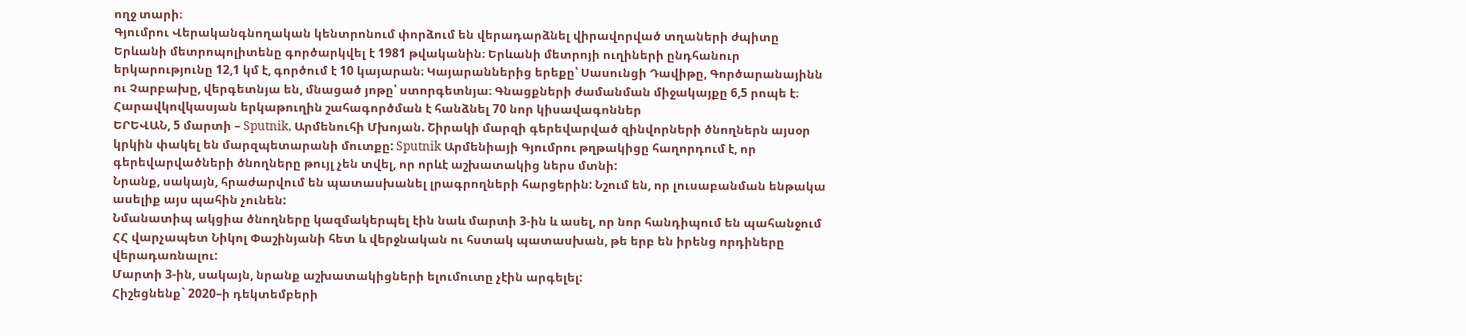ողջ տարի։
Գյումրու Վերականգնողական կենտրոնում փորձում են վերադարձնել վիրավորված տղաների ժպիտը
Երևանի մետրոպոլիտենը գործարկվել է 1981 թվականին։ Երևանի մետրոյի ուղիների ընդհանուր երկարությունը 12,1 կմ է, գործում է 10 կայարան։ Կայարաններից երեքը՝ Սասունցի Դավիթը, Գործարանայինն ու Չարբախը, վերգետնյա են, մնացած յոթը՝ ստորգետնյա։ Գնացքների ժամանման միջակայքը 6,5 րոպե է։
Հարավկովկասյան երկաթուղին շահագործման է հանձնել 70 նոր կիսավագոններ
ԵՐԵՎԱՆ, 5 մարտի – Sputnik, Արմենուհի Մխոյան. Շիրակի մարզի գերեվարված զինվորների ծնողներն այսօր կրկին փակել են մարզպետարանի մուտքը: Sputnik Արմենիայի Գյումրու թղթակիցը հաղորդում է, որ գերեվարվածների ծնողները թույլ չեն տվել, որ որևէ աշխատակից ներս մտնի:
Նրանք, սակայն, հրաժարվում են պատասխանել լրագրողների հարցերին: Նշում են, որ լուսաբանման ենթակա ասելիք այս պահին չունեն:
Նմանատիպ ակցիա ծնողները կազմակերպել էին նաև մարտի 3-ին և ասել, որ նոր հանդիպում են պահանջում ՀՀ վարչապետ Նիկոլ Փաշինյանի հետ և վերջնական ու հստակ պատասխան, թե երբ են իրենց որդիները վերադառնալու:
Մարտի 3-ին, սակայն, նրանք աշխատակիցների ելումուտը չէին արգելել:
Հիշեցնենք` 2020–ի դեկտեմբերի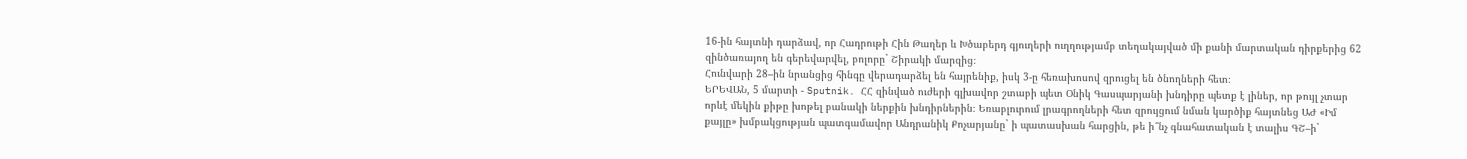16-ին հայտնի դարձավ, որ Հադրութի Հին Թաղեր և Խծաբերդ գյուղերի ուղղությամբ տեղակայված մի քանի մարտական դիրքերից 62 զինծառայող են գերեվարվել, բոլորը` Շիրակի մարզից։
Հունվարի 28–ին նրանցից հինգը վերադարձել են հայրենիք, իսկ 3-ը հեռախոսով զրուցել են ծնողների հետ։
ԵՐԵՎԱՆ, 5 մարտի - Sputnik. ՀՀ զինված ուժերի գլխավոր շտաբի պետ Օնիկ Գասպարյանի խնդիրը պետք է լիներ, որ թույլ չտար որևէ մեկին քիթը խոթել բանակի ներքին խնդիրներին։ Եռաբլուրում լրագրողների հետ զրույցում նման կարծիք հայտնեց ԱԺ «Իմ քայլը» խմբակցության պատգամավոր Անդրանիկ Քոչարյանը` ի պատասխան հարցին, թե ի՞նչ գնահատական է տալիս ԳՇ–ի`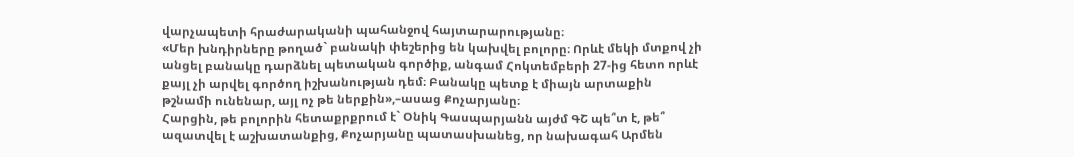վարչապետի հրաժարականի պահանջով հայտարարությանը։
«Մեր խնդիրները թողած` բանակի փեշերից են կախվել բոլորը։ Որևէ մեկի մտքով չի անցել բանակը դարձնել պետական գործիք, անգամ Հոկտեմբերի 27-ից հետո որևէ քայլ չի արվել գործող իշխանության դեմ։ Բանակը պետք է միայն արտաքին թշնամի ունենար, այլ ոչ թե ներքին»,–ասաց Քոչարյանը։
Հարցին, թե բոլորին հետաքրքրում է` Օնիկ Գասպարյանն այժմ ԳՇ պե՞տ է, թե՞ ազատվել է աշխատանքից, Քոչարյանը պատասխանեց, որ նախագահ Արմեն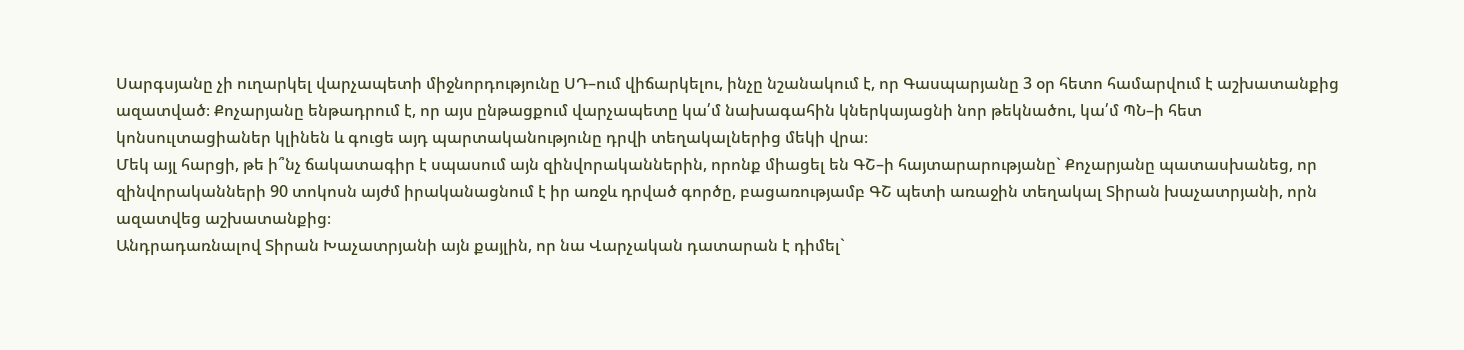Սարգսյանը չի ուղարկել վարչապետի միջնորդությունը ՍԴ–ում վիճարկելու, ինչը նշանակում է, որ Գասպարյանը 3 օր հետո համարվում է աշխատանքից ազատված։ Քոչարյանը ենթադրում է, որ այս ընթացքում վարչապետը կա՛մ նախագահին կներկայացնի նոր թեկնածու, կա՛մ ՊՆ–ի հետ կոնսուլտացիաներ կլինեն և գուցե այդ պարտականությունը դրվի տեղակալներից մեկի վրա։
Մեկ այլ հարցի, թե ի՞նչ ճակատագիր է սպասում այն զինվորականներին, որոնք միացել են ԳՇ–ի հայտարարությանը` Քոչարյանը պատասխանեց, որ զինվորականների 90 տոկոսն այժմ իրականացնում է իր առջև դրված գործը, բացառությամբ ԳՇ պետի առաջին տեղակալ Տիրան խաչատրյանի, որն ազատվեց աշխատանքից։
Անդրադառնալով Տիրան Խաչատրյանի այն քայլին, որ նա Վարչական դատարան է դիմել`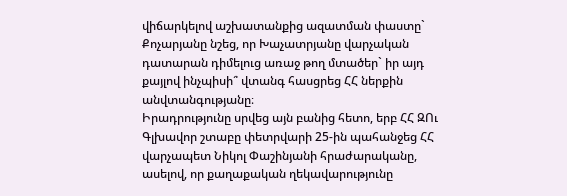վիճարկելով աշխատանքից ազատման փաստը` Քոչարյանը նշեց, որ Խաչատրյանը վարչական դատարան դիմելուց առաջ թող մտածեր` իր այդ քայլով ինչպիսի՞ վտանգ հասցրեց ՀՀ ներքին անվտանգությանը։
Իրադրությունը սրվեց այն բանից հետո, երբ ՀՀ ԶՈւ Գլխավոր շտաբը փետրվարի 25-ին պահանջեց ՀՀ վարչապետ Նիկոլ Փաշինյանի հրաժարականը, ասելով, որ քաղաքական ղեկավարությունը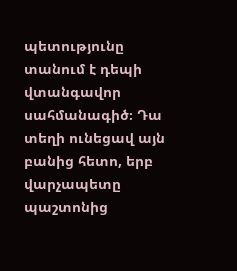պետությունը տանում է դեպի վտանգավոր սահմանագիծ։ Դա տեղի ունեցավ այն բանից հետո, երբ վարչապետը պաշտոնից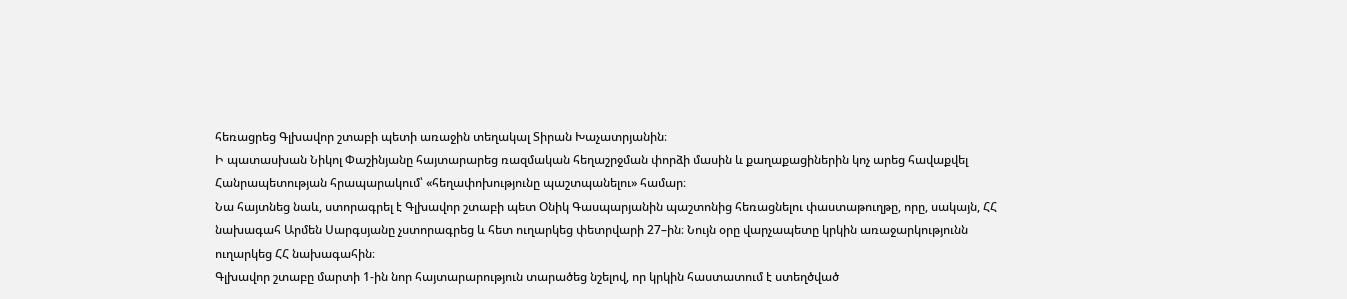հեռացրեց Գլխավոր շտաբի պետի առաջին տեղակալ Տիրան Խաչատրյանին։
Ի պատասխան Նիկոլ Փաշինյանը հայտարարեց ռազմական հեղաշրջման փորձի մասին և քաղաքացիներին կոչ արեց հավաքվել Հանրապետության հրապարակում՝ «հեղափոխությունը պաշտպանելու» համար։
Նա հայտնեց նաև, ստորագրել է Գլխավոր շտաբի պետ Օնիկ Գասպարյանին պաշտոնից հեռացնելու փաստաթուղթը, որը, սակայն, ՀՀ նախագահ Արմեն Սարգսյանը չստորագրեց և հետ ուղարկեց փետրվարի 27–ին։ Նույն օրը վարչապետը կրկին առաջարկությունն ուղարկեց ՀՀ նախագահին։
Գլխավոր շտաբը մարտի 1-ին նոր հայտարարություն տարածեց նշելով, որ կրկին հաստատում է ստեղծված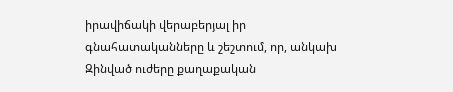իրավիճակի վերաբերյալ իր գնահատականները և շեշտում, որ, անկախ Զինված ուժերը քաղաքական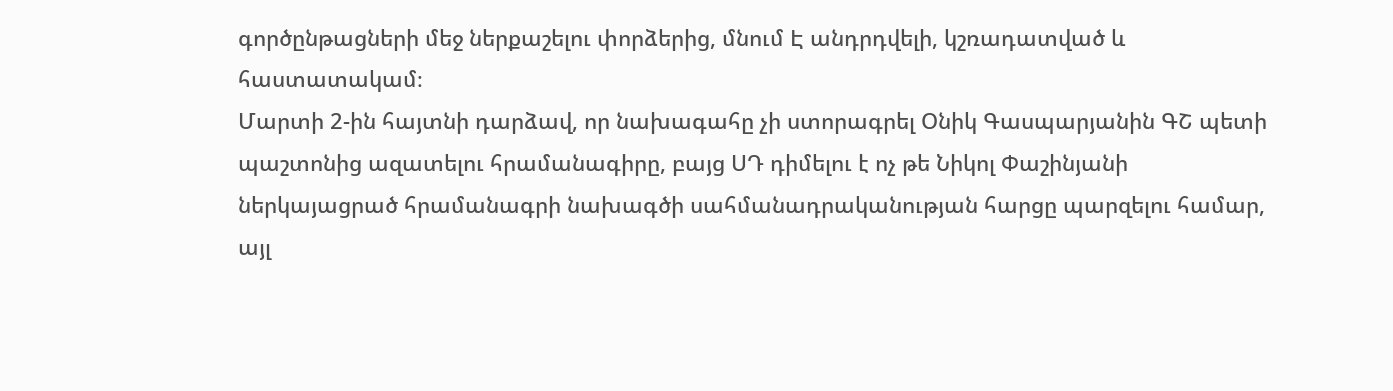գործընթացների մեջ ներքաշելու փորձերից, մնում Է անդրդվելի, կշռադատված և հաստատակամ։
Մարտի 2-ին հայտնի դարձավ, որ նախագահը չի ստորագրել Օնիկ Գասպարյանին ԳՇ պետի պաշտոնից ազատելու հրամանագիրը, բայց ՍԴ դիմելու է ոչ թե Նիկոլ Փաշինյանի ներկայացրած հրամանագրի նախագծի սահմանադրականության հարցը պարզելու համար, այլ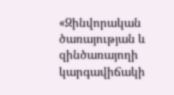«Զինվորական ծառայության և զինծառայողի կարգավիճակի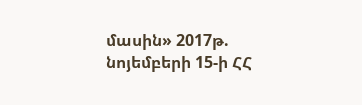մասին» 2017թ. նոյեմբերի 15-ի ՀՀ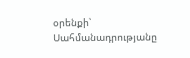օրենքի՝ Սահմանադրությանը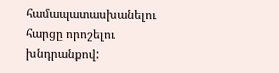համապատասխանելու հարցը որոշելու խնդրանքով: